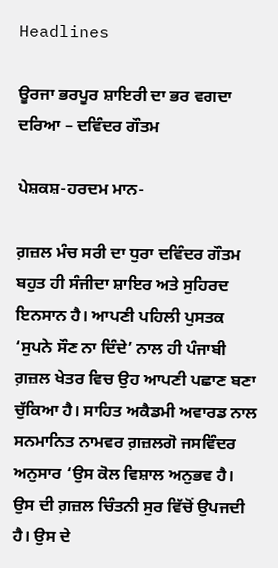Headlines

ਊਰਜਾ ਭਰਪੂਰ ਸ਼ਾਇਰੀ ਦਾ ਭਰ ਵਗਦਾ ਦਰਿਆ – ਦਵਿੰਦਰ ਗੌਤਮ

ਪੇਸ਼ਕਸ਼-ਹਰਦਮ ਮਾਨ-

ਗ਼ਜ਼ਲ ਮੰਚ ਸਰੀ ਦਾ ਧੁਰਾ ਦਵਿੰਦਰ ਗੌਤਮ ਬਹੁਤ ਹੀ ਸੰਜੀਦਾ ਸ਼ਾਇਰ ਅਤੇ ਸੁਹਿਰਦ ਇਨਸਾਨ ਹੈ। ਆਪਣੀ ਪਹਿਲੀ ਪੁਸਤਕ ‘ਸੁਪਨੇ ਸੌਣ ਨਾ ਦਿੰਦੇ’ ਨਾਲ ਹੀ ਪੰਜਾਬੀ ਗ਼ਜ਼ਲ ਖੇਤਰ ਵਿਚ ਉਹ ਆਪਣੀ ਪਛਾਣ ਬਣਾ ਚੁੱਕਿਆ ਹੈ। ਸਾਹਿਤ ਅਕੈਡਮੀ ਅਵਾਰਡ ਨਾਲ ਸਨਮਾਨਿਤ ਨਾਮਵਰ ਗ਼ਜ਼ਲਗੋ ਜਸਵਿੰਦਰ ਅਨੁਸਾਰ ‘ਉਸ ਕੋਲ ਵਿਸ਼ਾਲ ਅਨੁਭਵ ਹੈ। ਉਸ ਦੀ ਗ਼ਜ਼ਲ ਚਿੰਤਨੀ ਸੁਰ ਵਿੱਚੋਂ ਉਪਜਦੀ ਹੈ। ਉਸ ਦੇ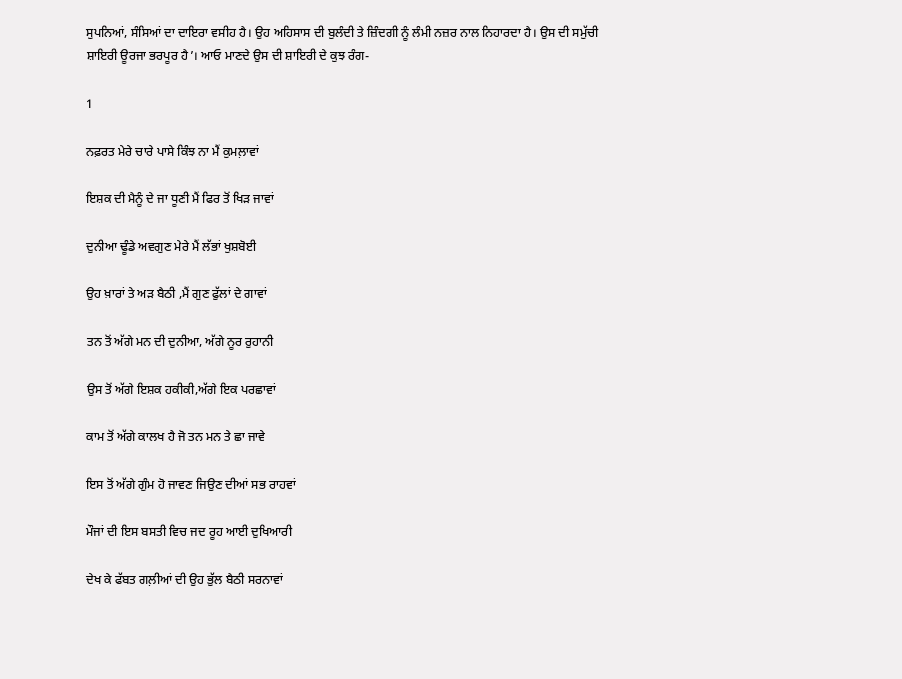ਸੁਪਨਿਆਂ, ਸੰਸਿਆਂ ਦਾ ਦਾਇਰਾ ਵਸੀਹ ਹੈ। ਉਹ ਅਹਿਸਾਸ ਦੀ ਬੁਲੰਦੀ ਤੇ ਜ਼ਿੰਦਗੀ ਨੂੰ ਲੰਮੀ ਨਜ਼ਰ ਨਾਲ ਨਿਹਾਰਦਾ ਹੈ। ਉਸ ਦੀ ਸਮੁੱਚੀ ਸ਼ਾਇਰੀ ਊਰਜਾ ਭਰਪੂਰ ਹੈ’। ਆਓ ਮਾਣਦੇ ਉਸ ਦੀ ਸ਼ਾਇਰੀ ਦੇ ਕੁਝ ਰੰਗ-

1

ਨਫ਼ਰਤ ਮੇਰੇ ਚਾਰੇ ਪਾਸੇ ਕਿੰਝ ਨਾ ਮੈਂ ਕੁਮਲ਼ਾਵਾਂ

ਇਸ਼ਕ ਦੀ ਮੈਨੂੰ ਦੇ ਜਾ ਧੂਣੀ ਮੈਂ ਫਿਰ ਤੋਂ ਖਿੜ ਜਾਵਾਂ

ਦੁਨੀਆ ਢੂੰਡੇ ਅਵਗੁਣ ਮੇਰੇ ਮੈਂ ਲੱਭਾਂ ਖੁਸ਼ਬੋਈ

ਉਹ ਖ਼ਾਰਾਂ ਤੇ ਅੜ ਬੈਠੀ ,ਮੈਂ ਗੁਣ ਫੁੱਲਾਂ ਦੇ ਗਾਵਾਂ

ਤਨ ਤੋਂ ਅੱਗੇ ਮਨ ਦੀ ਦੁਨੀਆ, ਅੱਗੇ ਨੂਰ ਰੁਹਾਨੀ

ਉਸ ਤੋਂ ਅੱਗੇ ਇਸ਼ਕ ਹਕੀਕੀ,ਅੱਗੇ ਇਕ ਪਰਛਾਵਾਂ

ਕਾਮ ਤੋਂ ਅੱਗੇ ਕਾਲਖ ਹੈ ਜੋ ਤਨ ਮਨ ਤੇ ਛਾ ਜਾਵੇ

ਇਸ ਤੋਂ ਅੱਗੇ ਗੁੰਮ ਹੋ ਜਾਵਣ ਜਿਉਣ ਦੀਆਂ ਸਭ ਰਾਹਵਾਂ

ਮੌਜਾਂ ਦੀ ਇਸ ਬਸਤੀ ਵਿਚ ਜਦ ਰੂਹ ਆਈ ਦੁਖਿਆਰੀ

ਦੇਖ ਕੇ ਫੱਬਤ ਗਲ਼ੀਆਂ ਦੀ ਉਹ ਭੁੱਲ ਬੈਠੀ ਸਰਨਾਵਾਂ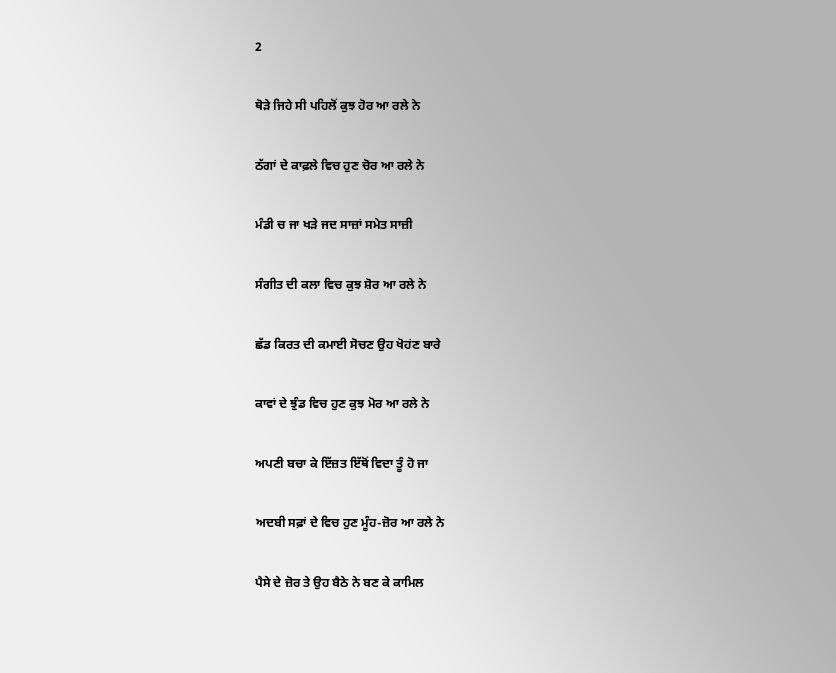2

ਥੋੜੇ ਜਿਹੇ ਸੀ ਪਹਿਲੋਂ ਕੁਝ ਹੋਰ ਆ ਰਲੇ ਨੇ

ਠੱਗਾਂ ਦੇ ਕਾਫ਼ਲੇ ਵਿਚ ਹੁਣ ਚੋਰ ਆ ਰਲੇ ਨੇ

ਮੰਡੀ ਚ ਜਾ ਖੜੇ ਜਦ ਸਾਜ਼ਾਂ ਸਮੇਤ ਸਾਜ਼ੀ

ਸੰਗੀਤ ਦੀ ਕਲਾ ਵਿਚ ਕੁਝ ਸ਼ੋਰ ਆ ਰਲੇ ਨੇ

ਛੱਡ ਕਿਰਤ ਦੀ ਕਮਾਈ ਸੋਚਣ ਉਹ ਖੋਹਂਣ ਬਾਰੇ

ਕਾਵਾਂ ਦੇ ਝੁੰਡ ਵਿਚ ਹੁਣ ਕੁਝ ਮੋਰ ਆ ਰਲੇ ਨੇ

ਅਪਣੀ ਬਚਾ ਕੇ ਇੱਜ਼ਤ ਇੱਥੋਂ ਵਿਦਾ ਤੂੰ ਹੋ ਜਾ

ਅਦਬੀ ਸਫ਼ਾਂ ਦੇ ਵਿਚ ਹੁਣ ਮੂੰਹ-ਜ਼ੋਰ ਆ ਰਲੇ ਨੇ

ਪੈਸੇ ਦੇ ਜ਼ੋਰ ਤੇ ਉਹ ਬੈਠੇ ਨੇ ਬਣ ਕੇ ਕਾਮਿਲ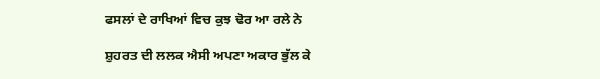ਫਸਲਾਂ ਦੇ ਰਾਖਿਆਂ ਵਿਚ ਕੁਝ ਢੋਰ ਆ ਰਲੇ ਨੇ

ਸ਼ੁਹਰਤ ਦੀ ਲਲਕ ਐਸੀ ਅਪਣਾ ਅਕਾਰ ਭੁੱਲ ਕੇ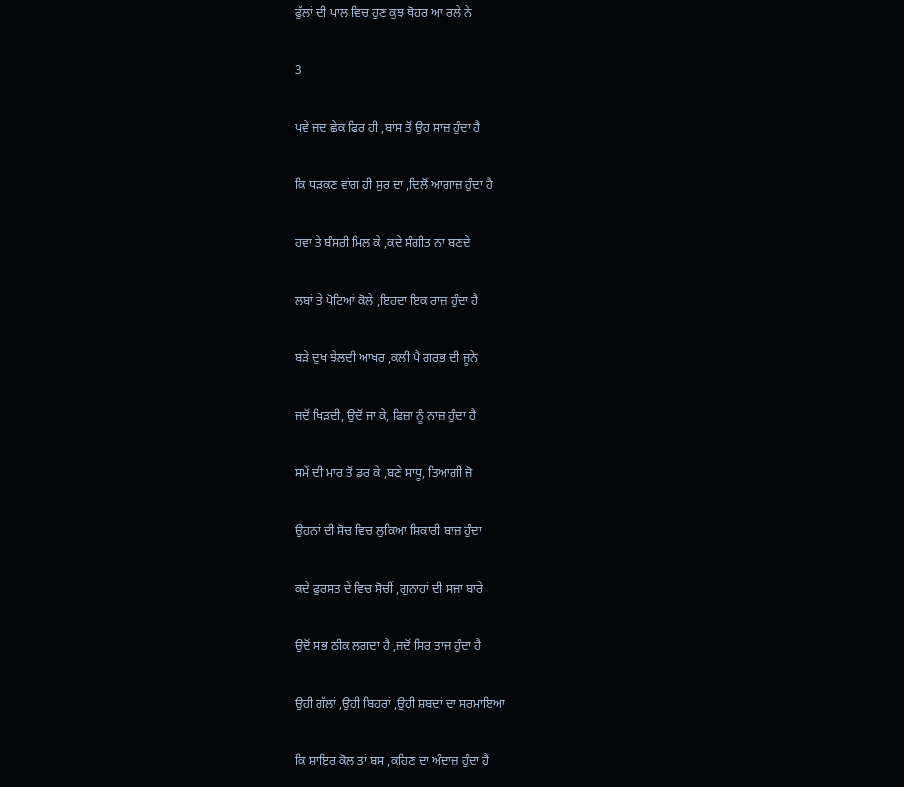ਫੁੱਲਾਂ ਦੀ ਪਾਲ ਵਿਚ ਹੁਣ ਕੁਝ ਥੋਹਰ ਆ ਰਲੇ ਨੇ

3

ਪਵੇ ਜਦ ਛੇਕ ਫਿਰ ਹੀ ,ਬਾਂਸ ਤੋਂ ਉਹ ਸਾਜ਼ ਹੁੰਦਾ ਹੈ

ਕਿ ਧੜਕਣ ਵਾਂਗ ਹੀ ਸੁਰ ਦਾ ,ਦਿਲੋਂ ਆਗਾਜ਼ ਹੁੰਦਾ ਹੈ

ਹਵਾ ਤੇ ਬੰਸਰੀ ਮਿਲ ਕੇ ,ਕਦੇ ਸੰਗੀਤ ਨਾ ਬਣਦੇ

ਲਬਾਂ ਤੇ ਪੋਟਿਆਂ ਕੋਲੇ ,ਇਹਦਾ ਇਕ ਰਾਜ਼ ਹੁੰਦਾ ਹੈ

ਬੜੇ ਦੁਖ ਝੇਲਦੀ ਆਖਰ ,ਕਲੀ ਪੈ ਗਰਭ ਦੀ ਜੂਨੇ

ਜਦੋਂ ਖਿੜਦੀ, ਉਦੋਂ ਜਾ ਕੇ, ਫਿਜ਼ਾ ਨੂੰ ਨਾਜ਼ ਹੁੰਦਾ ਹੈ

ਸਮੇਂ ਦੀ ਮਾਰ ਤੋਂ ਡਰ ਕੇ ,ਬਣੇ ਸਾਧੂ, ਤਿਆਗੀ ਜੋ

ਉਹਨਾਂ ਦੀ ਸੋਚ ਵਿਚ ਲੁਕਿਆ ਸ਼ਿਕਾਰੀ ਬਾਜ਼ ਹੁੰਦਾ

ਕਦੇ ਫੁਰਸਤ ਦੇ ਵਿਚ ਸੋਚੀਂ ,ਗੁਨਾਹਾਂ ਦੀ ਸਜਾ ਬਾਰੇ

ਉਦੋਂ ਸਭ ਠੀਕ ਲਗਦਾ ਹੈ ,ਜਦੋਂ ਸਿਰ ਤਾਜ ਹੁੰਦਾ ਹੈ

ਉਹੀ ਗੱਲਾਂ ,ਉਹੀ ਬਿਹਰਾਂ ,ਉਹੀ ਸ਼ਬਦਾਂ ਦਾ ਸਰਮਾਇਆ

ਕਿ ਸ਼ਾਇਰ ਕੋਲ ਤਾਂ ਬਸ ,ਕਹਿਣ ਦਾ ਅੰਦਾਜ਼ ਹੁੰਦਾ ਹੈ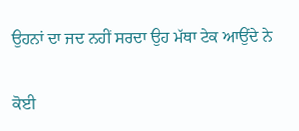ਉਹਨਾਂ ਦਾ ਜਦ ਨਹੀਂ ਸਰਦਾ ਉਹ ਮੱਥਾ ਟੇਕ ਆਉਂਦੇ ਨੇ

ਕੋਈ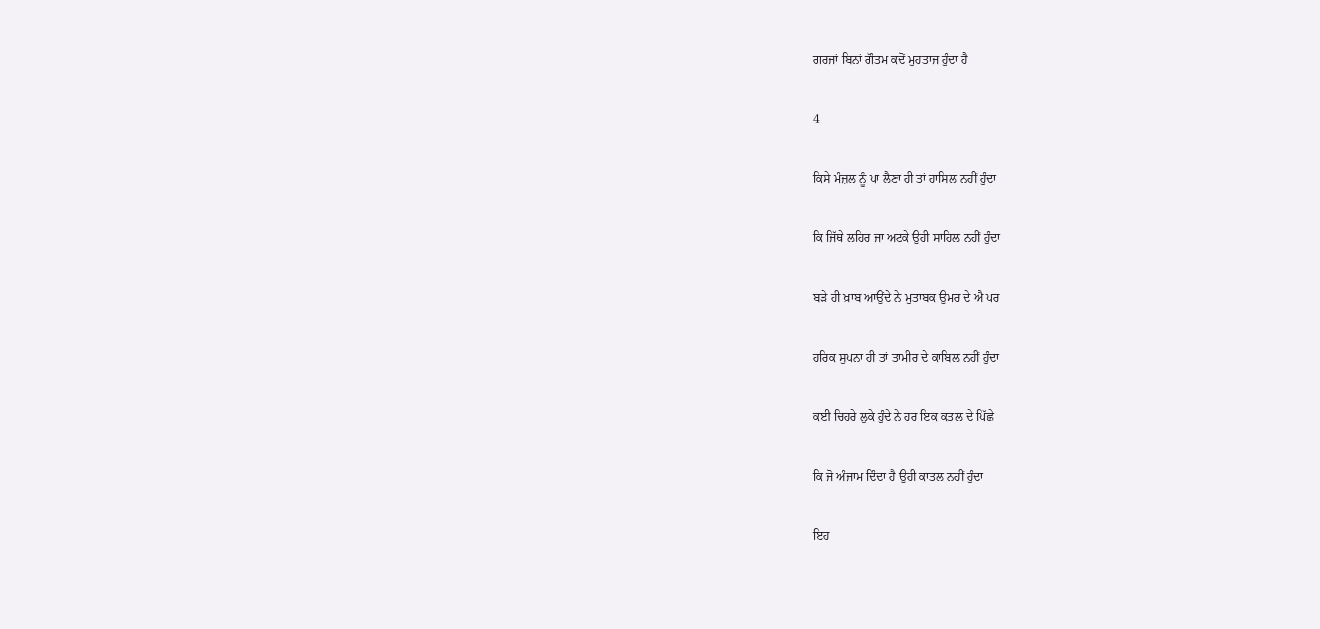ਗਰਜਾਂ ਬਿਨਾਂ ਗੌਤਮ ਕਦੋਂ ਮੁਹਤਾਜ ਹੁੰਦਾ ਹੈ

4

ਕਿਸੇ ਮੰਜ਼ਲ ਨੂੰ ਪਾ ਲੈਣਾ ਹੀ ਤਾਂ ਹਾਸਿਲ ਨਹੀਂ ਹੁੰਦਾ

ਕਿ ਜਿੱਥੇ ਲਹਿਰ ਜਾ ਅਟਕੇ ਉਹੀ ਸਾਹਿਲ ਨਹੀਂ ਹੁੰਦਾ

ਬੜੇ ਹੀ ਖ਼ਾਬ ਆਉਂਦੇ ਨੇ ਮੁਤਾਬਕ ਉਮਰ ਦੇ ਐ ਪਰ

ਹਰਿਕ ਸੁਪਨਾ ਹੀ ਤਾਂ ਤਾਮੀਰ ਦੇ ਕਾਬਿਲ ਨਹੀਂ ਹੁੰਦਾ

ਕਈ ਚਿਹਰੇ ਲੁਕੇ ਹੁੰਦੇ ਨੇ ਹਰ ਇਕ ਕਤਲ ਦੇ ਪਿੱਛੇ

ਕਿ ਜੋ ਅੰਜਾਮ ਦਿੰਦਾ ਹੈ ਉਹੀ ਕਾਤਲ ਨਹੀਂ ਹੁੰਦਾ

ਇਹ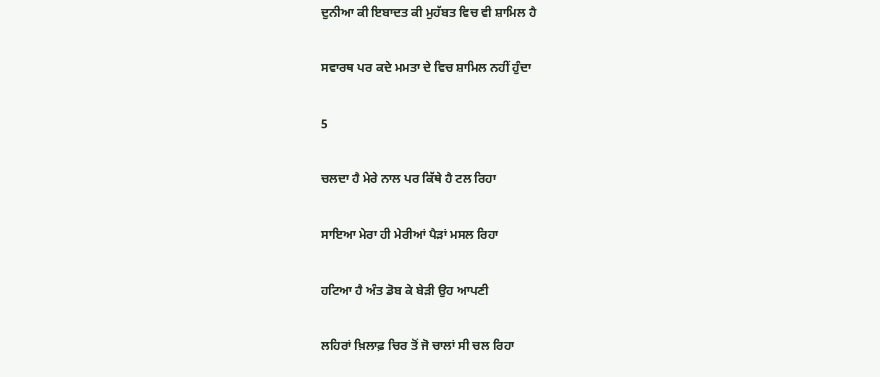ਦੁਨੀਆ ਕੀ ਇਬਾਦਤ ਕੀ ਮੁਹੱਬਤ ਵਿਚ ਵੀ ਸ਼ਾਮਿਲ ਹੈ

ਸਵਾਰਥ ਪਰ ਕਦੇ ਮਮਤਾ ਦੇ ਵਿਚ ਸ਼ਾਮਿਲ ਨਹੀਂ ਹੁੰਦਾ

5

ਚਲਦਾ ਹੈ ਮੇਰੇ ਨਾਲ ਪਰ ਕਿੱਥੇ ਹੈ ਟਲ ਰਿਹਾ

ਸਾਇਆ ਮੇਰਾ ਹੀ ਮੇਰੀਆਂ ਪੈੜਾਂ ਮਸਲ ਰਿਹਾ

ਹਟਿਆ ਹੈ ਅੰਤ ਡੋਬ ਕੇ ਬੇੜੀ ਉਹ ਆਪਣੀ

ਲਹਿਰਾਂ ਖ਼ਿਲਾਫ਼ ਚਿਰ ਤੋਂ ਜੋ ਚਾਲਾਂ ਸੀ ਚਲ ਰਿਹਾ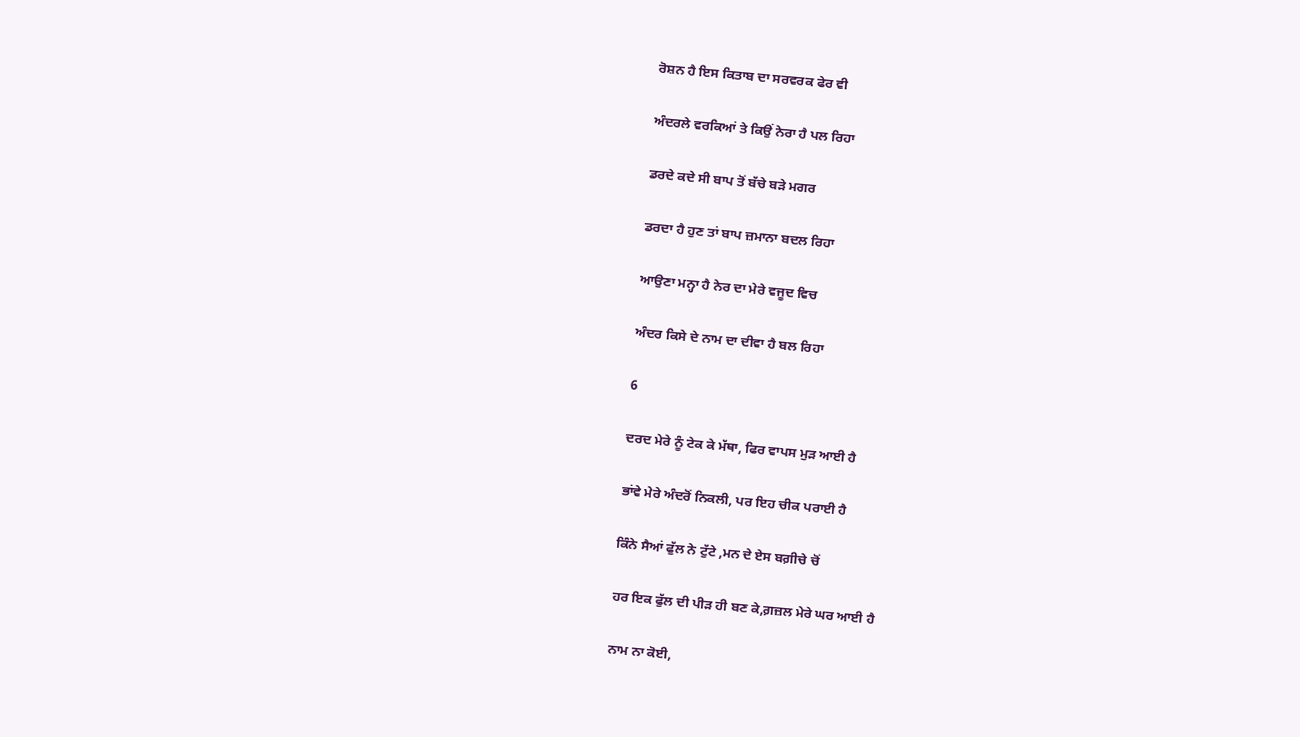ਰੋਸ਼ਨ ਹੈ ਇਸ ਕਿਤਾਬ ਦਾ ਸਰਵਰਕ ਫੇਰ ਵੀ

ਅੰਦਰਲੇ ਵਰਕਿਆਂ ਤੇ ਕਿਉਂ ਨੇਰਾ ਹੈ ਪਲ ਰਿਹਾ

ਡਰਦੇ ਕਦੇ ਸੀ ਬਾਪ ਤੋਂ ਬੱਚੇ ਬੜੇ ਮਗਰ

ਡਰਦਾ ਹੈ ਹੁਣ ਤਾਂ ਬਾਪ ਜ਼ਮਾਨਾ ਬਦਲ ਰਿਹਾ

ਆਉਣਾ ਮਨ੍ਹਾ ਹੈ ਨੇਰ ਦਾ ਮੇਰੇ ਵਜੂਦ ਵਿਚ

ਅੰਦਰ ਕਿਸੇ ਦੇ ਨਾਮ ਦਾ ਦੀਵਾ ਹੈ ਬਲ ਰਿਹਾ

6

ਦਰਦ ਮੇਰੇ ਨੂੰ ਟੇਕ ਕੇ ਮੱਥਾ, ਫਿਰ ਵਾਪਸ ਮੁੜ ਆਈ ਹੈ

ਭਾਂਵੇ ਮੇਰੇ ਅੰਦਰੋਂ ਨਿਕਲੀ, ਪਰ ਇਹ ਚੀਕ ਪਰਾਈ ਹੈ

ਕਿੰਨੇ ਸੈਆਂ ਫੁੱਲ ਨੇ ਟੁੱਟੇ ,ਮਨ ਦੇ ਏਸ ਬਗ਼ੀਚੇ ਚੋਂ

ਹਰ ਇਕ ਫੁੱਲ ਦੀ ਪੀੜ ਹੀ ਬਣ ਕੇ,ਗ਼ਜ਼ਲ ਮੇਰੇ ਘਰ ਆਈ ਹੈ

ਨਾਮ ਨਾ ਕੋਈ,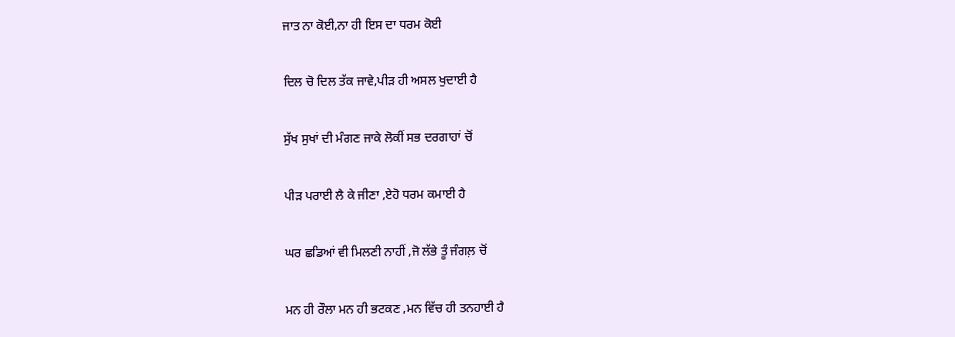ਜਾਤ ਨਾ ਕੋਈ,ਨਾ ਹੀ ਇਸ ਦਾ ਧਰਮ ਕੋਈ

ਦਿਲ ਚੋ ਦਿਲ ਤੱਕ ਜਾਵੇ,ਪੀੜ ਹੀ ਅਸਲ ਖੁਦਾਈ ਹੈ

ਸੁੱਖ ਸੁਖਾਂ ਦੀ ਮੰਗਣ ਜਾਕੇ ਲੋਕੀਂ ਸਭ ਦਰਗਾਹਾਂ ਚੋਂ

ਪੀੜ ਪਰਾਈ ਲੈ ਕੇ ਜੀਣਾ ,ਏਹੋ ਧਰਮ ਕਮਾਈ ਹੈ

ਘਰ ਛਡਿਆਂ ਵੀ ਮਿਲਣੀ ਨਾਹੀਂ ,ਜੋ ਲੱਭੇ ਤੂੰ ਜੰਗਲ਼ ਚੋਂ

ਮਨ ਹੀ ਰੌਲਾ ਮਨ ਹੀ ਭਟਕਣ ,ਮਨ ਵਿੱਚ ਹੀ ਤਨਹਾਈ ਹੈ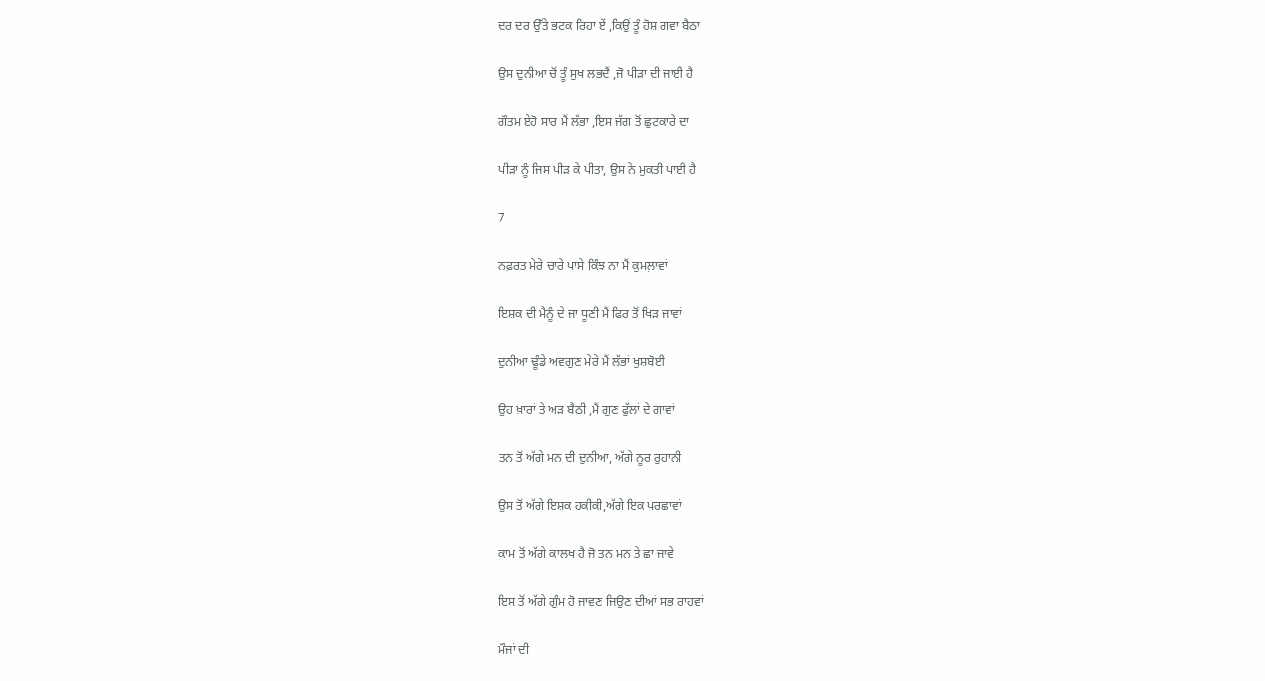ਦਰ ਦਰ ਉੱਤੇ ਭਟਕ ਰਿਹਾ ਏਂ ,ਕਿਉਂ ਤੂੰ ਹੋਸ਼ ਗਵਾ ਬੈਠਾ

ਉਸ ਦੁਨੀਆ ਚੋਂ ਤੂੰ ਸੁਖ ਲਭਦੈਂ ,ਜੋ ਪੀੜਾ ਦੀ ਜਾਈ ਹੈ

ਗੌਤਮ ਏਹੋ ਸਾਰ ਮੈਂ ਲੱਭਾ ,ਇਸ ਜੱਗ ਤੋਂ ਛੁਟਕਾਰੇ ਦਾ

ਪੀੜਾ ਨੂੰ ਜਿਸ ਪੀੜ ਕੇ ਪੀਤਾ, ਉਸ ਨੇ ਮੁਕਤੀ ਪਾਈ ਹੈ

7

ਨਫ਼ਰਤ ਮੇਰੇ ਚਾਰੇ ਪਾਸੇ ਕਿੰਝ ਨਾ ਮੈਂ ਕੁਮਲ਼ਾਵਾਂ

ਇਸ਼ਕ ਦੀ ਮੈਨੂੰ ਦੇ ਜਾ ਧੂਣੀ ਮੈਂ ਫਿਰ ਤੋਂ ਖਿੜ ਜਾਵਾਂ

ਦੁਨੀਆ ਢੂੰਡੇ ਅਵਗੁਣ ਮੇਰੇ ਮੈਂ ਲੱਭਾਂ ਖੁਸ਼ਬੋਈ

ਉਹ ਖ਼ਾਰਾਂ ਤੇ ਅੜ ਬੈਠੀ ,ਮੈਂ ਗੁਣ ਫੁੱਲਾਂ ਦੇ ਗਾਵਾਂ

ਤਨ ਤੋਂ ਅੱਗੇ ਮਨ ਦੀ ਦੁਨੀਆ, ਅੱਗੇ ਨੂਰ ਰੁਹਾਨੀ

ਉਸ ਤੋਂ ਅੱਗੇ ਇਸ਼ਕ ਹਕੀਕੀ,ਅੱਗੇ ਇਕ ਪਰਛਾਵਾਂ

ਕਾਮ ਤੋਂ ਅੱਗੇ ਕਾਲਖ ਹੈ ਜੋ ਤਨ ਮਨ ਤੇ ਛਾ ਜਾਵੇ

ਇਸ ਤੋਂ ਅੱਗੇ ਗੁੰਮ ਹੋ ਜਾਵਣ ਜਿਉਣ ਦੀਆਂ ਸਭ ਰਾਹਵਾਂ

ਮੌਜਾਂ ਦੀ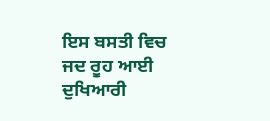ਇਸ ਬਸਤੀ ਵਿਚ ਜਦ ਰੂਹ ਆਈ ਦੁਖਿਆਰੀ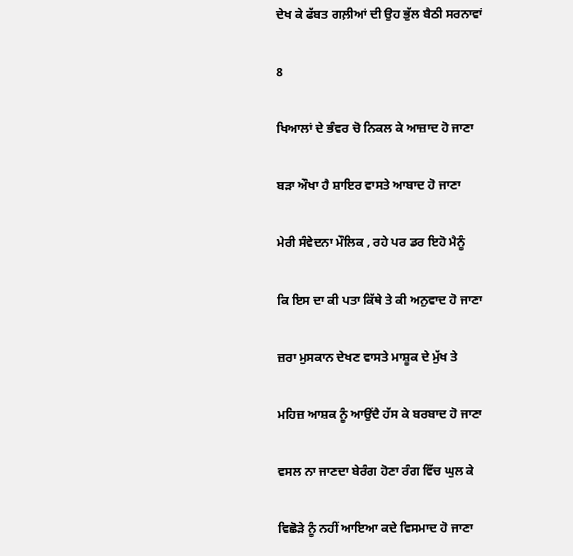ਦੇਖ ਕੇ ਫੱਬਤ ਗਲ਼ੀਆਂ ਦੀ ਉਹ ਭੁੱਲ ਬੈਠੀ ਸਰਨਾਵਾਂ

8

ਖਿਆਲਾਂ ਦੇ ਭੰਵਰ ਚੋ ਨਿਕਲ ਕੇ ਆਜ਼ਾਦ ਹੋ ਜਾਣਾ

ਬੜਾ ਔਖਾ ਹੈ ਸ਼ਾਇਰ ਵਾਸਤੇ ਆਬਾਦ ਹੋ ਜਾਣਾ

ਮੇਰੀ ਸੰਵੇਦਨਾ ਮੌਲਿਕ , ਰਹੇ ਪਰ ਡਰ ਇਹੋ ਮੈਨੂੰ

ਕਿ ਇਸ ਦਾ ਕੀ ਪਤਾ ਕਿੱਥੇ ਤੇ ਕੀ ਅਨੁਵਾਦ ਹੋ ਜਾਣਾ

ਜ਼ਰਾ ਮੁਸਕਾਨ ਦੇਖਣ ਵਾਸਤੇ ਮਾਸ਼ੂਕ ਦੇ ਮੁੱਖ ਤੇ

ਮਹਿਜ਼ ਆਸ਼ਕ ਨੂੰ ਆਉਂਦੈ ਹੱਸ ਕੇ ਬਰਬਾਦ ਹੋ ਜਾਣਾ

ਵਸਲ ਨਾ ਜਾਣਦਾ ਬੇਰੰਗ ਹੋਣਾ ਰੰਗ ਵਿੱਚ ਘੁਲ ਕੇ

ਵਿਛੋੜੇ ਨੂੰ ਨਹੀਂ ਆਇਆ ਕਦੇ ਵਿਸਮਾਦ ਹੋ ਜਾਣਾ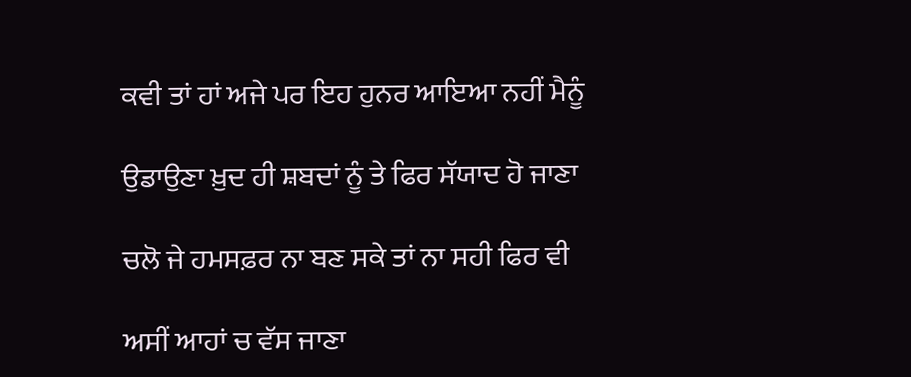ਕਵੀ ਤਾਂ ਹਾਂ ਅਜੇ ਪਰ ਇਹ ਹੁਨਰ ਆਇਆ ਨਹੀਂ ਮੈਨੂੰ

ਉਡਾਉਣਾ ਖ਼ੁਦ ਹੀ ਸ਼ਬਦਾਂ ਨੂੰ ਤੇ ਫਿਰ ਸੱਯਾਦ ਹੋ ਜਾਣਾ

ਚਲੋ ਜੇ ਹਮਸਫ਼ਰ ਨਾ ਬਣ ਸਕੇ ਤਾਂ ਨਾ ਸਹੀ ਫਿਰ ਵੀ

ਅਸੀਂ ਆਹਾਂ ਚ ਵੱਸ ਜਾਣਾ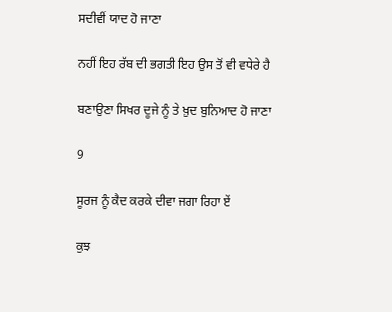ਸਦੀਵੀਂ ਯਾਦ ਹੋ ਜਾਣਾ

ਨਹੀਂ ਇਹ ਰੱਬ ਦੀ ਭਗਤੀ ਇਹ ਉਸ ਤੋਂ ਵੀ ਵਧੇਰੇ ਹੈ

ਬਣਾਉਣਾ ਸਿਖਰ ਦੂਜੇ ਨੂੰ ਤੇ ਖ਼ੁਦ ਬੁਨਿਆਦ ਹੋ ਜਾਣਾ

9

ਸੂਰਜ ਨੂੰ ਕੈਦ ਕਰਕੇ ਦੀਵਾ ਜਗਾ ਰਿਹਾ ਏਂ

ਕੁਝ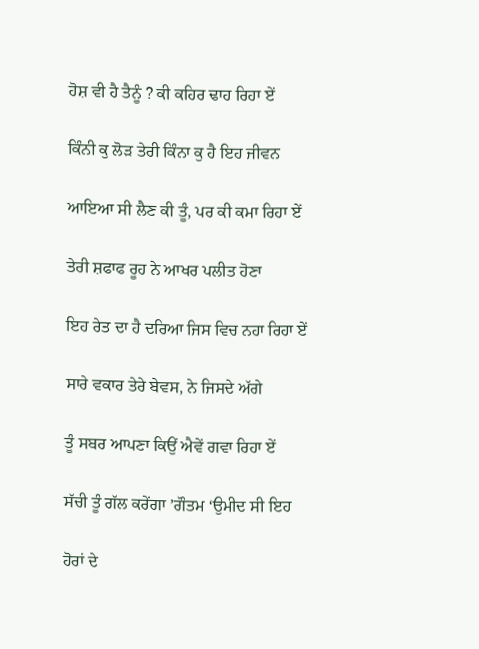ਹੋਸ਼ ਵੀ ਹੈ ਤੈਨੂੰ ? ਕੀ ਕਹਿਰ ਢਾਹ ਰਿਹਾ ਏਂ

ਕਿੰਨੀ ਕੁ ਲੋੜ ਤੇਰੀ ਕਿੰਨਾ ਕੁ ਹੈ ਇਹ ਜੀਵਨ

ਆਇਆ ਸੀ ਲੈਣ ਕੀ ਤੂੰ, ਪਰ ਕੀ ਕਮਾ ਰਿਹਾ ਏਂ

ਤੇਰੀ ਸ਼ਫਾਫ ਰੂਹ ਨੇ ਆਖਰ ਪਲੀਤ ਹੋਣਾ

ਇਹ ਰੇਤ ਦਾ ਹੈ ਦਰਿਆ ਜਿਸ ਵਿਚ ਨਹਾ ਰਿਹਾ ਏਂ

ਸਾਰੇ ਵਕਾਰ ਤੇਰੇ ਬੇਵਸ, ਨੇ ਜਿਸਦੇ ਅੱਗੇ

ਤੂੰ ਸਬਰ ਆਪਣਾ ਕਿਉਂ ਐਵੇਂ ਗਵਾ ਰਿਹਾ ਏਂ

ਸੱਚੀ ਤੂੰ ਗੱਲ ਕਰੇਂਗਾ ’ਗੌਤਮ ‘ਉਮੀਦ ਸੀ ਇਹ

ਹੋਰਾਂ ਦੇ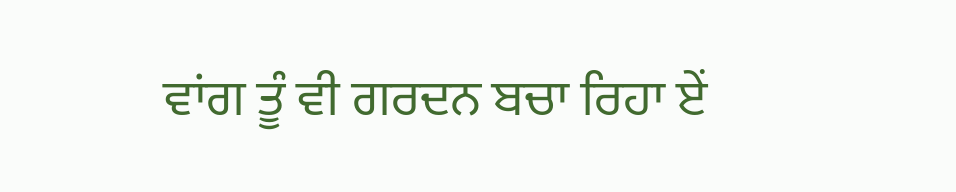ਵਾਂਗ ਤੂੰ ਵੀ ਗਰਦਨ ਬਚਾ ਰਿਹਾ ਏਂ